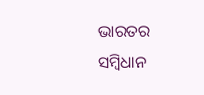ଭାରତର ସମ୍ବିଧାନ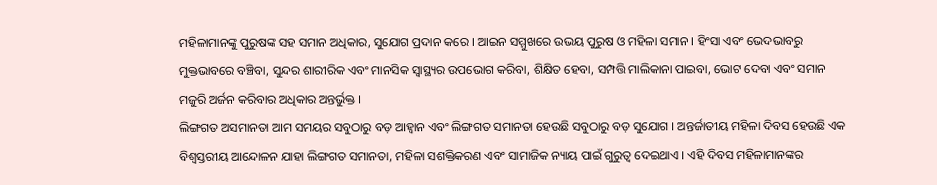ମହିଳାମାନଙ୍କୁ ପୁରୁଷଙ୍କ ସହ ସମାନ ଅଧିକାର, ସୁଯୋଗ ପ୍ରଦାନ କରେ । ଆଇନ ସମ୍ମୁଖରେ ଉଭୟ ପୁରୁଷ ଓ ମହିଳା ସମାନ । ହିଂସା ଏବଂ ଭେଦଭାବରୁ ମୁକ୍ତଭାବରେ ବଞ୍ଚିବା, ସୁନ୍ଦର ଶାରୀରିକ ଏବଂ ମାନସିକ ସ୍ୱାସ୍ଥ୍ୟର ଉପଭୋଗ କରିବା, ଶିକ୍ଷିତ ହେବା, ସମ୍ପତ୍ତି ମାଲିକାନା ପାଇବା, ଭୋଟ ଦେବା ଏବଂ ସମାନ ମଜୁରି ଅର୍ଜନ କରିବାର ଅଧିକାର ଅନ୍ତର୍ଭୁକ୍ତ ।
ଲିଙ୍ଗଗତ ଅସମାନତା ଆମ ସମୟର ସବୁଠାରୁ ବଡ଼ ଆହ୍ୱାନ ଏବଂ ଲିଙ୍ଗଗତ ସମାନତା ହେଉଛି ସବୁଠାରୁ ବଡ଼ ସୁଯୋଗ । ଅନ୍ତର୍ଜାତୀୟ ମହିଳା ଦିବସ ହେଉଛି ଏକ ବିଶ୍ୱସ୍ତରୀୟ ଆନ୍ଦୋଳନ ଯାହା ଲିଙ୍ଗଗତ ସମାନତା, ମହିଳା ସଶକ୍ତିକରଣ ଏବଂ ସାମାଜିକ ନ୍ୟାୟ ପାଇଁ ଗୁରୁତ୍ୱ ଦେଇଥାଏ । ଏହି ଦିବସ ମହିଳାମାନଙ୍କର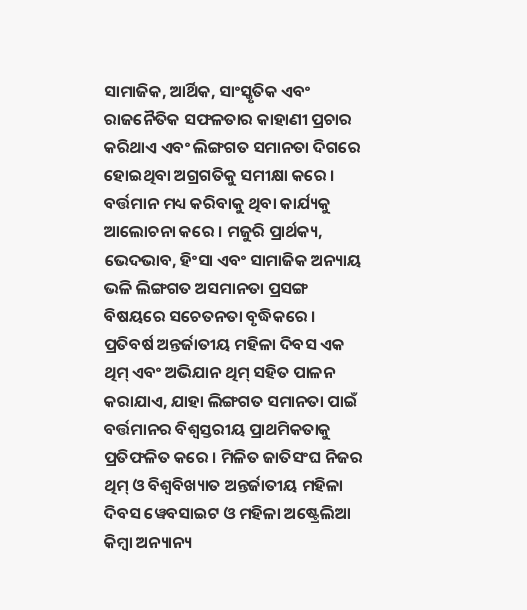ସାମାଜିକ, ଆର୍ଥିକ, ସାଂସ୍କୃତିକ ଏବଂ ରାଜନୈତିକ ସଫଳତାର କାହାଣୀ ପ୍ରଚାର କରିଥାଏ ଏବଂ ଲିଙ୍ଗଗତ ସମାନତା ଦିଗରେ ହୋଇଥିବା ଅଗ୍ରଗତିକୁ ସମୀକ୍ଷା କରେ । ବର୍ତ୍ତମାନ ମଧ୍ୟ କରିବାକୁ ଥିବା କାର୍ଯ୍ୟକୁ ଆଲୋଚନା କରେ । ମଜୁରି ପ୍ରାର୍ଥକ୍ୟ, ଭେଦଭାବ, ହିଂସା ଏବଂ ସାମାଜିକ ଅନ୍ୟାୟ ଭଳି ଲିଙ୍ଗଗତ ଅସମାନତା ପ୍ରସଙ୍ଗ ବିଷୟରେ ସଚେତନତା ବୃଦ୍ଧିକରେ ।
ପ୍ରତିବର୍ଷ ଅନ୍ତର୍ଜାତୀୟ ମହିଳା ଦିବସ ଏକ ଥିମ୍ ଏବଂ ଅଭିଯାନ ଥିମ୍ ସହିତ ପାଳନ କରାଯାଏ, ଯାହା ଲିଙ୍ଗଗତ ସମାନତା ପାଇଁ ବର୍ତ୍ତମାନର ବିଶ୍ୱସ୍ତରୀୟ ପ୍ରାଥମିକତାକୁ ପ୍ରତିଫଳିତ କରେ । ମିଳିତ ଜାତିସଂଘ ନିଜର ଥିମ୍ ଓ ବିଶ୍ୱବିଖ୍ୟାତ ଅନ୍ତର୍ଜାତୀୟ ମହିଳା ଦିବସ ୱେବସାଇଟ ଓ ମହିଳା ଅଷ୍ଟ୍ରେଲିଆ କିମ୍ବା ଅନ୍ୟାନ୍ୟ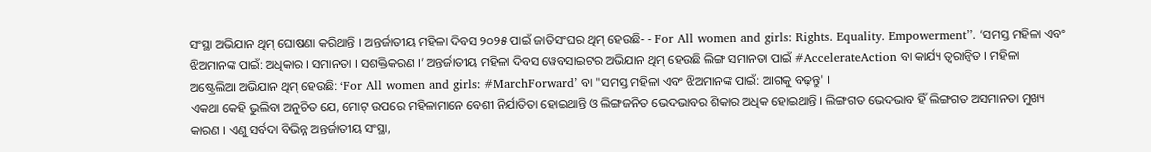ସଂସ୍ଥା ଅଭିଯାନ ଥିମ୍ ଘୋଷଣା କରିଥାନ୍ତି । ଅନ୍ତର୍ଜାତୀୟ ମହିଳା ଦିବସ ୨୦୨୫ ପାଇଁ ଜାତିସଂଘର ଥିମ୍ ହେଉଛି- - For All women and girls: Rights. Equality. Empowerment’’. ‘ସମସ୍ତ ମହିଳା ଏବଂ ଝିଅମାନଙ୍କ ପାଇଁ: ଅଧିକାର । ସମାନତା । ସଶକ୍ତିକରଣ ।’ ଅନ୍ତର୍ଜାତୀୟ ମହିଳା ଦିବସ ୱେବସାଇଟର ଅଭିଯାନ ଥିମ୍ ହେଉଛି ଲିଙ୍ଗ ସମାନତା ପାଇଁ #AccelerateAction ବା କାର୍ଯ୍ୟ ତ୍ୱରାନ୍ୱିତ । ମହିଳା ଅଷ୍ଟ୍ରେଲିଆ ଅଭିଯାନ ଥିମ୍ ହେଉଛି: ‘For All women and girls: #MarchForward’ ବା "ସମସ୍ତ ମହିଳା ଏବଂ ଝିଅମାନଙ୍କ ପାଇଁ: ଆଗକୁ ବଢ଼ନ୍ତୁ' ।
ଏକଥା କେହି ଭୁଲିବା ଅନୁଚିତ ଯେ, ମୋଟ୍ ଉପରେ ମହିଳାମାନେ ବେଶୀ ନିର୍ଯାତିତା ହୋଇଥାନ୍ତି ଓ ଲିଙ୍ଗଜନିତ ଭେଦଭାବର ଶିକାର ଅଧିକ ହୋଇଥାନ୍ତି । ଲିଙ୍ଗଗତ ଭେଦଭାବ ହିଁ ଲିଙ୍ଗଗତ ଅସମାନତା ମୁଖ୍ୟ କାରଣ । ଏଣୁ ସର୍ବଦା ବିଭିନ୍ନ ଅନ୍ତର୍ଜାତୀୟ ସଂସ୍ଥା,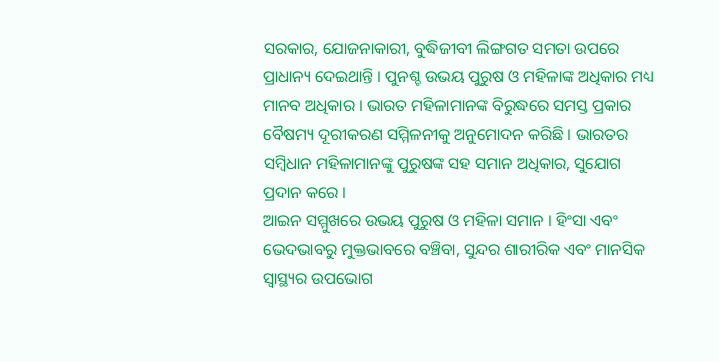ସରକାର, ଯୋଜନାକାରୀ, ବୁଦ୍ଧିଜୀବୀ ଲିଙ୍ଗଗତ ସମତା ଉପରେ ପ୍ରାଧାନ୍ୟ ଦେଇଥାନ୍ତି । ପୁନଶ୍ଚ ଉଭୟ ପୁରୁଷ ଓ ମହିଳାଙ୍କ ଅଧିକାର ମଧ୍ୟ ମାନବ ଅଧିକାର । ଭାରତ ମହିଳାମାନଙ୍କ ବିରୁଦ୍ଧରେ ସମସ୍ତ ପ୍ରକାର ବୈଷମ୍ୟ ଦୂରୀକରଣ ସମ୍ମିଳନୀକୁ ଅନୁମୋଦନ କରିଛି । ଭାରତର ସମ୍ବିଧାନ ମହିଳାମାନଙ୍କୁ ପୁରୁଷଙ୍କ ସହ ସମାନ ଅଧିକାର, ସୁଯୋଗ ପ୍ରଦାନ କରେ ।
ଆଇନ ସମ୍ମୁଖରେ ଉଭୟ ପୁରୁଷ ଓ ମହିଳା ସମାନ । ହିଂସା ଏବଂ ଭେଦଭାବରୁ ମୁକ୍ତଭାବରେ ବଞ୍ଚିବା, ସୁନ୍ଦର ଶାରୀରିକ ଏବଂ ମାନସିକ ସ୍ୱାସ୍ଥ୍ୟର ଉପଭୋଗ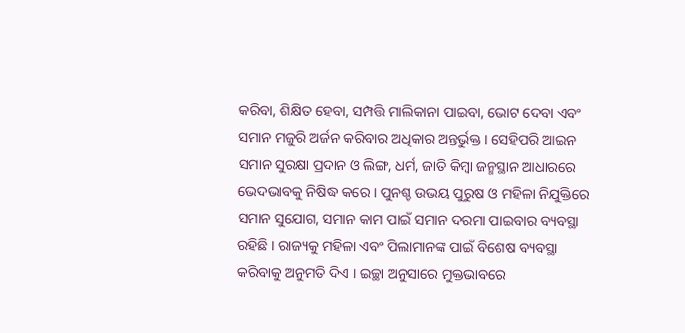କରିବା, ଶିକ୍ଷିତ ହେବା, ସମ୍ପତ୍ତି ମାଲିକାନା ପାଇବା, ଭୋଟ ଦେବା ଏବଂ ସମାନ ମଜୁରି ଅର୍ଜନ କରିବାର ଅଧିକାର ଅନ୍ତର୍ଭୁକ୍ତ । ସେହିପରି ଆଇନ ସମାନ ସୁରକ୍ଷା ପ୍ରଦାନ ଓ ଲିଙ୍ଗ, ଧର୍ମ, ଜାତି କିମ୍ବା ଜନ୍ମସ୍ଥାନ ଆଧାରରେ ଭେଦଭାବକୁ ନିଷିଦ୍ଧ କରେ । ପୁନଶ୍ଚ ଉଭୟ ପୁରୁଷ ଓ ମହିଳା ନିଯୁକ୍ତିରେ ସମାନ ସୁଯୋଗ, ସମାନ କାମ ପାଇଁ ସମାନ ଦରମା ପାଇବାର ବ୍ୟବସ୍ଥା ରହିଛି । ରାଜ୍ୟକୁ ମହିଳା ଏବଂ ପିଲାମାନଙ୍କ ପାଇଁ ବିଶେଷ ବ୍ୟବସ୍ଥା କରିବାକୁ ଅନୁମତି ଦିଏ । ଇଚ୍ଛା ଅନୁସାରେ ମୁକ୍ତଭାବରେ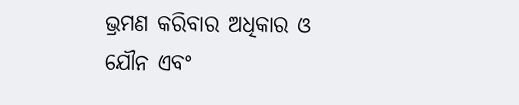ଭ୍ରମଣ କରିବାର ଅଧିକାର ଓ ଯୌନ ଏବଂ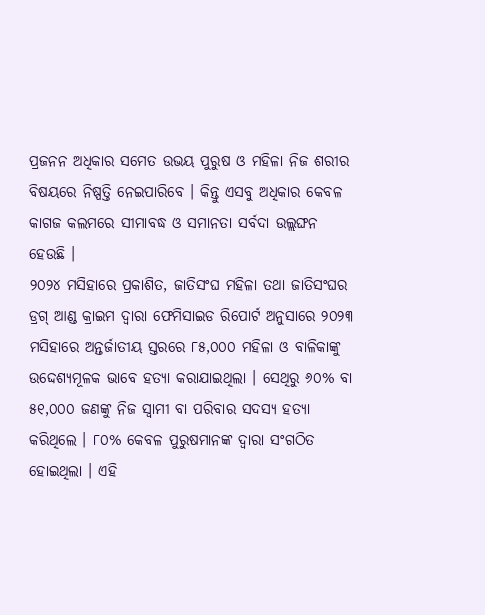ପ୍ରଜନନ ଅଧିକାର ସମେତ ଉଭୟ ପୁରୁଷ ଓ ମହିଳା ନିଜ ଶରୀର ବିଷୟରେ ନିଷ୍ପତ୍ତି ନେଇପାରିବେ । କିନ୍ତୁ ଏସବୁ ଅଧିକାର କେବଳ କାଗଜ କଲମରେ ସୀମାବଦ୍ଧ ଓ ସମାନତା ସର୍ବଦା ଉଲ୍ଲଙ୍ଘନ ହେଉଛି ।
୨୦୨୪ ମସିହାରେ ପ୍ରକାଶିତ, ଜାତିସଂଘ ମହିଳା ତଥା ଜାତିସଂଘର ଡ୍ରଗ୍ ଆଣ୍ଡ କ୍ରାଇମ ଦ୍ୱାରା ଫେମିସାଇଡ ରିପୋର୍ଟ ଅନୁସାରେ ୨୦୨୩ ମସିହାରେ ଅନ୍ତର୍ଜାତୀୟ ସ୍ତରରେ ୮୫,୦୦୦ ମହିଳା ଓ ବାଳିକାଙ୍କୁ ଉଦ୍ଦେଶ୍ୟମୂଳକ ଭାବେ ହତ୍ୟା କରାଯାଇଥିଲା । ସେଥିରୁ ୬୦% ବା ୫୧,୦୦୦ ଜଣଙ୍କୁ ନିଜ ସ୍ୱାମୀ ବା ପରିବାର ସଦସ୍ୟ ହତ୍ୟା କରିଥିଲେ । ୮୦% କେବଳ ପୁରୁଷମାନଙ୍କ ଦ୍ୱାରା ସଂଗଠିତ ହୋଇଥିଲା । ଏହି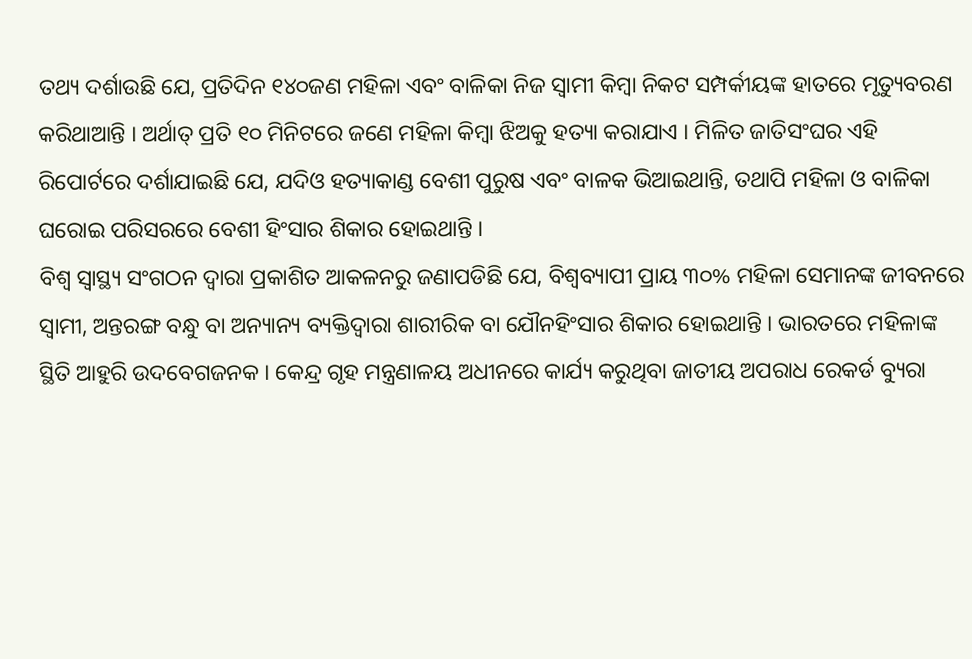ତଥ୍ୟ ଦର୍ଶାଉଛି ଯେ, ପ୍ରତିଦିନ ୧୪୦ଜଣ ମହିଳା ଏବଂ ବାଳିକା ନିଜ ସ୍ୱାମୀ କିମ୍ବା ନିକଟ ସମ୍ପର୍କୀୟଙ୍କ ହାତରେ ମୃତ୍ୟୁବରଣ କରିଥାଆନ୍ତି । ଅର୍ଥାତ୍ ପ୍ରତି ୧୦ ମିନିଟରେ ଜଣେ ମହିଳା କିମ୍ବା ଝିଅକୁ ହତ୍ୟା କରାଯାଏ । ମିଳିତ ଜାତିସଂଘର ଏହି ରିପୋର୍ଟରେ ଦର୍ଶାଯାଇଛି ଯେ, ଯଦିଓ ହତ୍ୟାକାଣ୍ଡ ବେଶୀ ପୁରୁଷ ଏବଂ ବାଳକ ଭିଆଇଥାନ୍ତି, ତଥାପି ମହିଳା ଓ ବାଳିକା ଘରୋଇ ପରିସରରେ ବେଶୀ ହିଂସାର ଶିକାର ହୋଇଥାନ୍ତି ।
ବିଶ୍ୱ ସ୍ୱାସ୍ଥ୍ୟ ସଂଗଠନ ଦ୍ୱାରା ପ୍ରକାଶିତ ଆକଳନରୁ ଜଣାପଡିଛି ଯେ, ବିଶ୍ୱବ୍ୟାପୀ ପ୍ରାୟ ୩୦% ମହିଳା ସେମାନଙ୍କ ଜୀବନରେ ସ୍ୱାମୀ, ଅନ୍ତରଙ୍ଗ ବନ୍ଧୁ ବା ଅନ୍ୟାନ୍ୟ ବ୍ୟକ୍ତିଦ୍ୱାରା ଶାରୀରିକ ବା ଯୌନହିଂସାର ଶିକାର ହୋଇଥାନ୍ତି । ଭାରତରେ ମହିଳାଙ୍କ ସ୍ଥିତି ଆହୁରି ଉଦବେଗଜନକ । କେନ୍ଦ୍ର ଗୃହ ମନ୍ତ୍ରଣାଳୟ ଅଧୀନରେ କାର୍ଯ୍ୟ କରୁଥିବା ଜାତୀୟ ଅପରାଧ ରେକର୍ଡ ବ୍ୟୁରା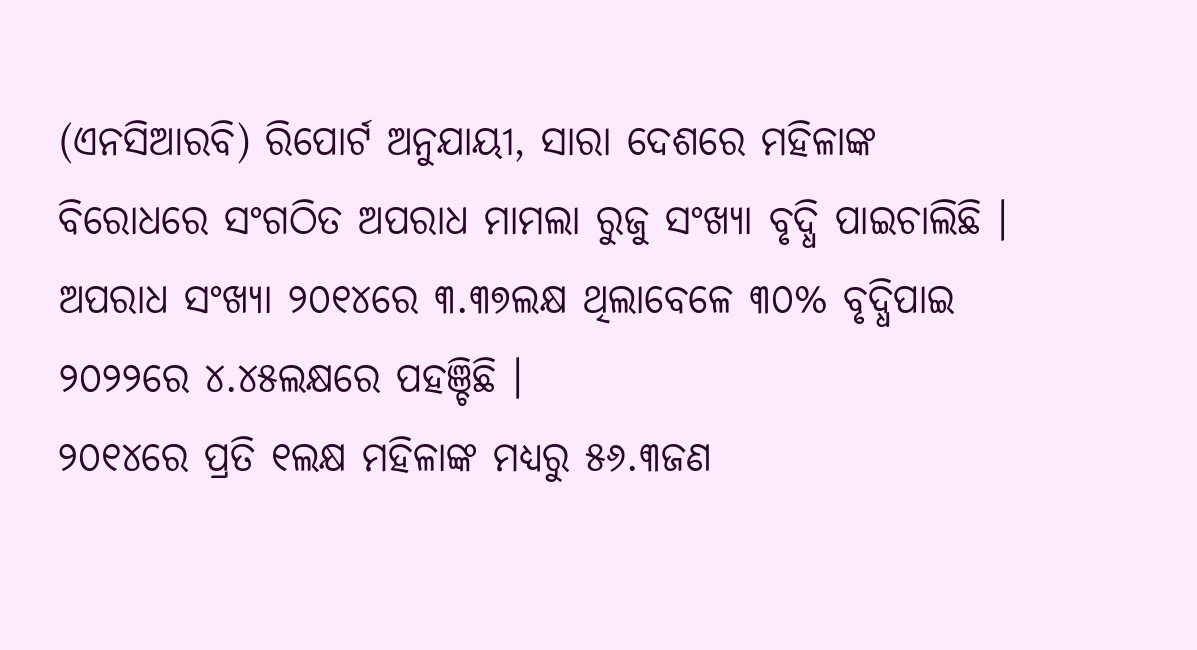(ଏନସିଆରବି) ରିପୋର୍ଟ ଅନୁଯାୟୀ, ସାରା ଦେଶରେ ମହିଳାଙ୍କ ବିରୋଧରେ ସଂଗଠିତ ଅପରାଧ ମାମଲା ରୁଜୁ ସଂଖ୍ୟା ବୃଦ୍ଧି ପାଇଚାଲିଛି । ଅପରାଧ ସଂଖ୍ୟା ୨୦୧୪ରେ ୩.୩୭ଲକ୍ଷ ଥିଲାବେଳେ ୩୦% ବୃଦ୍ଧିପାଇ ୨୦୨୨ରେ ୪.୪୫ଲକ୍ଷରେ ପହଞ୍ଚିଛି ।
୨୦୧୪ରେ ପ୍ରତି ୧ଲକ୍ଷ ମହିଳାଙ୍କ ମଧ୍ୟରୁ ୫୬.୩ଜଣ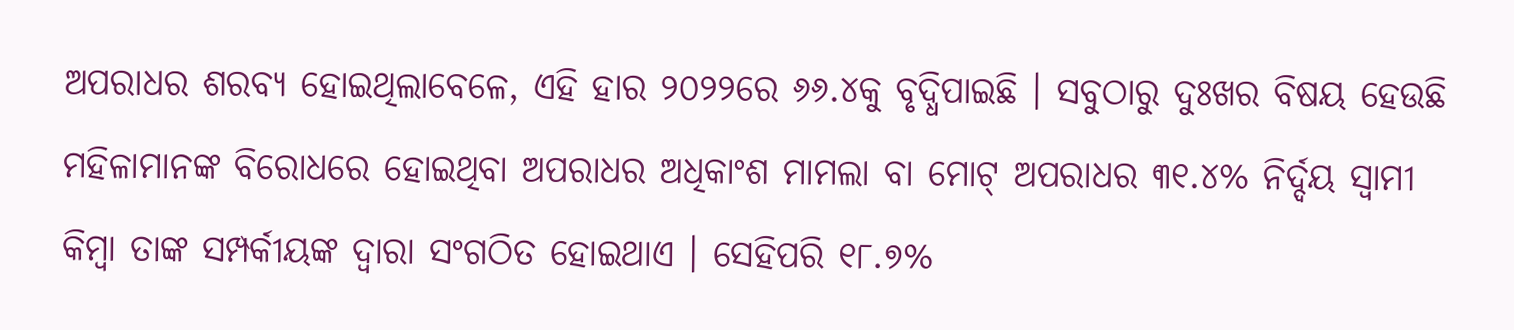ଅପରାଧର ଶରବ୍ୟ ହୋଇଥିଲାବେଳେ, ଏହି ହାର ୨୦୨୨ରେ ୬୬.୪କୁ ବୃଦ୍ଧିପାଇଛି । ସବୁଠାରୁ ଦୁଃଖର ବିଷୟ ହେଉଛି ମହିଳାମାନଙ୍କ ବିରୋଧରେ ହୋଇଥିବା ଅପରାଧର ଅଧିକାଂଶ ମାମଲା ବା ମୋଟ୍ ଅପରାଧର ୩୧.୪% ନିର୍ଦ୍ଦୟ ସ୍ୱାମୀ କିମ୍ବା ତାଙ୍କ ସମ୍ପର୍କୀୟଙ୍କ ଦ୍ୱାରା ସଂଗଠିତ ହୋଇଥାଏ । ସେହିପରି ୧୮.୭%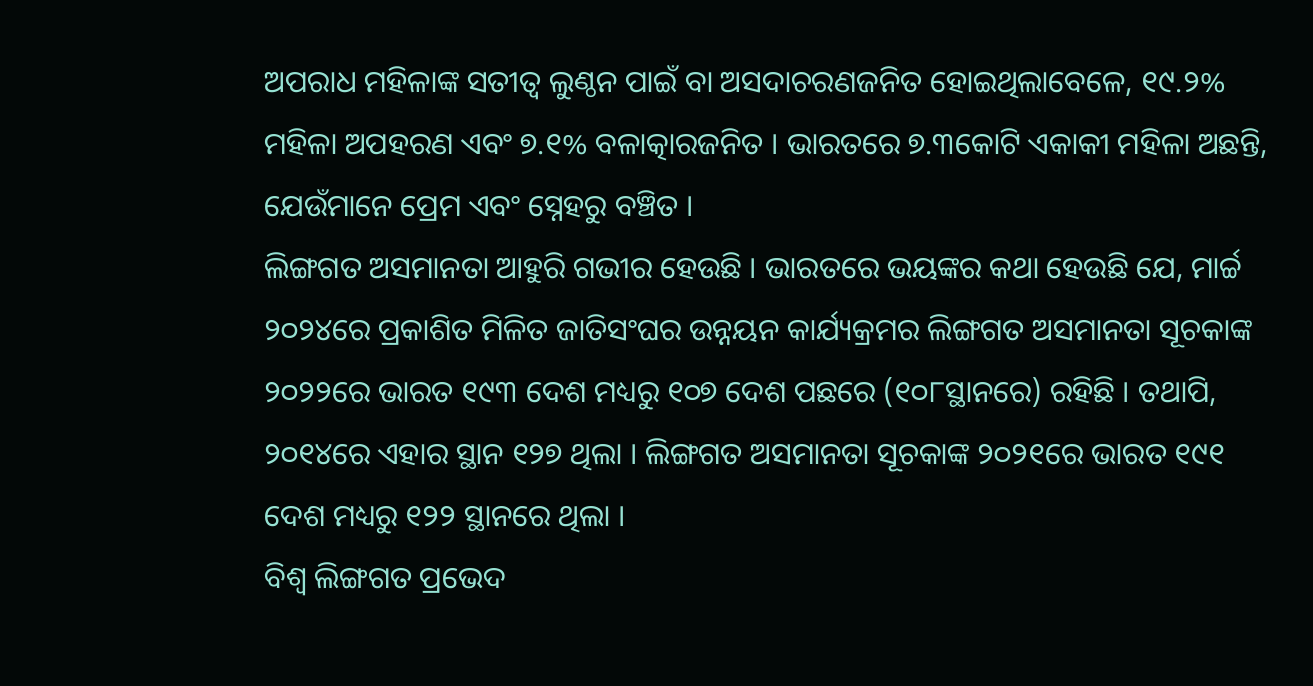ଅପରାଧ ମହିଳାଙ୍କ ସତୀତ୍ୱ ଲୁଣ୍ଠନ ପାଇଁ ବା ଅସଦାଚରଣଜନିତ ହୋଇଥିଲାବେଳେ, ୧୯.୨% ମହିଳା ଅପହରଣ ଏବଂ ୭.୧% ବଳାତ୍କାରଜନିତ । ଭାରତରେ ୭.୩କୋଟି ଏକାକୀ ମହିଳା ଅଛନ୍ତି, ଯେଉଁମାନେ ପ୍ରେମ ଏବଂ ସ୍ନେହରୁ ବଞ୍ଚିତ ।
ଲିଙ୍ଗଗତ ଅସମାନତା ଆହୁରି ଗଭୀର ହେଉଛି । ଭାରତରେ ଭୟଙ୍କର କଥା ହେଉଛି ଯେ, ମାର୍ଚ୍ଚ ୨୦୨୪ରେ ପ୍ରକାଶିତ ମିଳିତ ଜାତିସଂଘର ଉନ୍ନୟନ କାର୍ଯ୍ୟକ୍ରମର ଲିଙ୍ଗଗତ ଅସମାନତା ସୂଚକାଙ୍କ ୨୦୨୨ରେ ଭାରତ ୧୯୩ ଦେଶ ମଧ୍ୟରୁ ୧୦୭ ଦେଶ ପଛରେ (୧୦୮ସ୍ଥାନରେ) ରହିଛି । ତଥାପି, ୨୦୧୪ରେ ଏହାର ସ୍ଥାନ ୧୨୭ ଥିଲା । ଲିଙ୍ଗଗତ ଅସମାନତା ସୂଚକାଙ୍କ ୨୦୨୧ରେ ଭାରତ ୧୯୧ ଦେଶ ମଧ୍ୟରୁ ୧୨୨ ସ୍ଥାନରେ ଥିଲା ।
ବିଶ୍ୱ ଲିଙ୍ଗଗତ ପ୍ରଭେଦ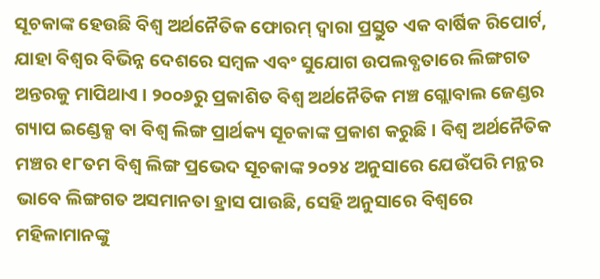ସୂଚକାଙ୍କ ହେଉଛି ବିଶ୍ୱ ଅର୍ଥନୈତିକ ଫୋରମ୍ ଦ୍ୱାରା ପ୍ରସ୍ତୁତ ଏକ ବାର୍ଷିକ ରିପୋର୍ଟ, ଯାହା ବିଶ୍ୱର ବିଭିନ୍ନ ଦେଶରେ ସମ୍ବଳ ଏବଂ ସୁଯୋଗ ଉପଲବ୍ଧତାରେ ଲିଙ୍ଗଗତ ଅନ୍ତରକୁ ମାପିଥାଏ । ୨୦୦୬ରୁ ପ୍ରକାଶିତ ବିଶ୍ୱ ଅର୍ଥନୈତିକ ମଞ୍ଚ ଗ୍ଲୋବାଲ ଜେଣ୍ଡର ଗ୍ୟାପ ଇଣ୍ଡେକ୍ସ ବା ବିଶ୍ୱ ଲିଙ୍ଗ ପ୍ରାର୍ଥକ୍ୟ ସୂଚକାଙ୍କ ପ୍ରକାଶ କରୁଛି । ବିଶ୍ୱ ଅର୍ଥନୈତିକ ମଞ୍ଚର ୧୮ତମ ବିଶ୍ୱ ଲିଙ୍ଗ ପ୍ରଭେଦ ସୂଚକାଙ୍କ ୨୦୨୪ ଅନୁସାରେ ଯେଉଁପରି ମନ୍ଥର ଭାବେ ଲିଙ୍ଗଗତ ଅସମାନତା ହ୍ରାସ ପାଉଛି, ସେହି ଅନୁସାରେ ବିଶ୍ୱରେ ମହିଳାମାନଙ୍କୁ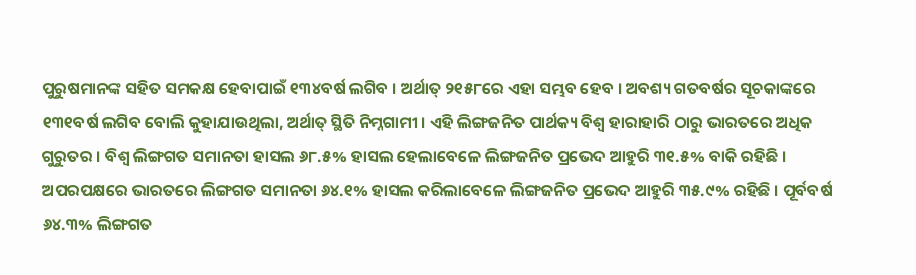ପୁରୁଷମାନଙ୍କ ସହିତ ସମକକ୍ଷ ହେବାପାଇଁ ୧୩୪ବର୍ଷ ଲଗିବ । ଅର୍ଥାତ୍ ୨୧୫୮ରେ ଏହା ସମ୍ଭବ ହେବ । ଅବଶ୍ୟ ଗତବର୍ଷର ସୂଚକାଙ୍କରେ ୧୩୧ବର୍ଷ ଲଗିବ ବୋଲି କୁହାଯାଉଥିଲା, ଅର୍ଥାତ୍ ସ୍ଥିତି ନିମ୍ନଗାମୀ । ଏହି ଲିଙ୍ଗଜନିତ ପାର୍ଥକ୍ୟ ବିଶ୍ବ ହାରାହାରି ଠାରୁ ଭାରତରେ ଅଧିକ ଗୁରୁତର । ବିଶ୍ୱ ଲିଙ୍ଗଗତ ସମାନତା ହାସଲ ୬୮.୫% ହାସଲ ହେଲାବେଳେ ଲିଙ୍ଗଜନିତ ପ୍ରଭେଦ ଆହୁରି ୩୧.୫% ବାକି ରହିଛି ।
ଅପରପକ୍ଷରେ ଭାରତରେ ଲିଙ୍ଗଗତ ସମାନତା ୬୪.୧% ହାସଲ କରିଲାବେଳେ ଲିଙ୍ଗଜନିତ ପ୍ରଭେଦ ଆହୁରି ୩୫.୯% ରହିଛି । ପୂର୍ବବର୍ଷ ୬୪.୩% ଲିଙ୍ଗଗତ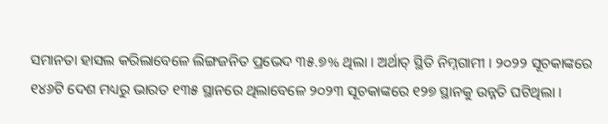ସମାନତା ହାସଲ କରିଲାବେଳେ ଲିଙ୍ଗଜନିତ ପ୍ରଭେଦ ୩୫.୭% ଥିଲା । ଅର୍ଥାତ୍ ସ୍ଥିତି ନିମ୍ନଗାମୀ । ୨୦୨୨ ସୂଚକାଙ୍କରେ ୧୪୬ଟି ଦେଶ ମଧ୍ୟରୁ ଭାରତ ୧୩୫ ସ୍ଥାନରେ ଥିଲାବେଳେ ୨୦୨୩ ସୂଚକାଙ୍କରେ ୧୨୭ ସ୍ଥାନକୁ ଉନ୍ନତି ଘଟିଥିଲା ।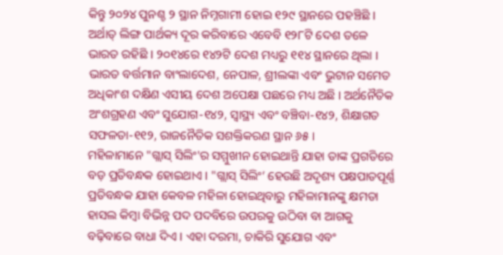କିନ୍ତୁ ୨୦୨୪ ପୁନଶ୍ଚ ୨ ସ୍ଥାନ ନିମ୍ନଗାମୀ ହୋଇ ୧୨୯ ସ୍ଥାନରେ ପହଞ୍ଚିଛି । ଅର୍ଥାତ୍ ଲିଙ୍ଗ ପାର୍ଥକ୍ୟ ଦୂର କରିବାରେ ଏବେବି ୧୨୮ଟି ଦେଶ ତଳେ ଭାରତ ରହିଛି । ୨୦୧୪ରେ ୧୪୨ଟି ଦେଶ ମଧ୍ୟରୁ ୧୧୪ ସ୍ଥାନରେ ଥିଲା । ଭାରତ ବର୍ତ୍ତମାନ ବାଂଲାଦେଶ, ନେପାଳ, ଶ୍ରୀଲଙ୍କା ଏବଂ ଭୁଟାନ ସମେତ ଅଧିକାଂଶ ଦକ୍ଷିଣ ଏସୀୟ ଦେଶ ଅପେକ୍ଷା ପଛରେ ମଧ୍ୟ ଅଛି । ଅର୍ଥନୈତିକ ଅଂଶଗ୍ରହଣ ଏବଂ ସୁଯୋଗ-୧୪୨, ସ୍ୱାସ୍ଥ୍ୟ ଏବଂ ବଞ୍ଚିବା-୧୪୨, ଶିକ୍ଷାଗତ ସଫଳତା-୧୧୨, ରାଜନୈତିକ ସଶକ୍ତିକରଣ ସ୍ଥାନ ୬୫ ।
ମହିଳାମାନେ "ଗ୍ଲାସ୍ ସିଲିଂ'ର ସମ୍ମୁଖୀନ ହୋଇଥାନ୍ତି ଯାହା ତାଙ୍କ ପ୍ରଗତିରେ ବଡ଼ ପ୍ରତିବନ୍ଧକ ହୋଇଥାଏ । "ଗ୍ଲାସ୍ ସିଲିଂ’ ହେଉଛି ଅଦୃଶ୍ୟ ପକ୍ଷପାତପୂର୍ଣ୍ଣ ପ୍ରତିବନ୍ଧକ ଯାହା କେବଳ ମହିଳା ହୋଇଥିବାରୁ ମହିଳାମାନଙ୍କୁ କ୍ଷମତା ହାସଲ କିମ୍ବା ବିଭିନ୍ନ ପଦ ପଦବିରେ ଉପରକୁ ଉଠିବା ବା ଆଗକୁ ବଢ଼ିବାରେ ବାଧା ଦିଏ । ଏହା ଦରମା, ଚାକିରି ସୁଯୋଗ ଏବଂ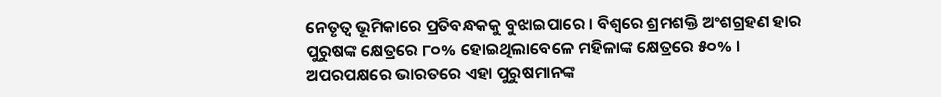ନେତୃତ୍ୱ ଭୂମିକାରେ ପ୍ରତିବନ୍ଧକକୁ ବୁଝାଇପାରେ । ବିଶ୍ୱରେ ଶ୍ରମଶକ୍ତି ଅଂଶଗ୍ରହଣ ହାର ପୁରୁଷଙ୍କ କ୍ଷେତ୍ରରେ ୮୦% ହୋଇଥିଲାବେଳେ ମହିଳାଙ୍କ କ୍ଷେତ୍ରରେ ୫୦% । ଅପରପକ୍ଷରେ ଭାରତରେ ଏହା ପୁରୁଷମାନଙ୍କ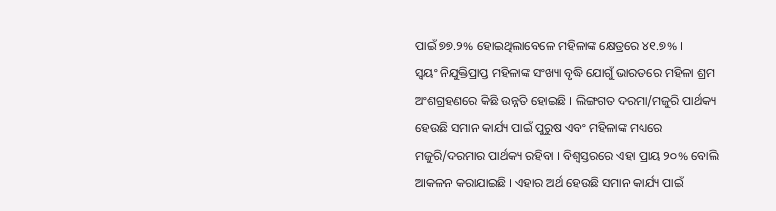ପାଇଁ ୭୭.୨% ହୋଇଥିଲାବେଳେ ମହିଳାଙ୍କ କ୍ଷେତ୍ରରେ ୪୧.୭% ।
ସ୍ୱୟଂ ନିଯୁକ୍ତିପ୍ରାପ୍ତ ମହିଳାଙ୍କ ସଂଖ୍ୟା ବୃଦ୍ଧି ଯୋଗୁଁ ଭାରତରେ ମହିଳା ଶ୍ରମ ଅଂଶଗ୍ରହଣରେ କିଛି ଉନ୍ନତି ହୋଇଛି । ଲିଙ୍ଗଗତ ଦରମା/ମଜୁରି ପାର୍ଥକ୍ୟ ହେଉଛି ସମାନ କାର୍ଯ୍ୟ ପାଇଁ ପୁରୁଷ ଏବଂ ମହିଳାଙ୍କ ମଧ୍ୟରେ ମଜୁରି/ଦରମାର ପାର୍ଥକ୍ୟ ରହିବା । ବିଶ୍ୱସ୍ତରରେ ଏହା ପ୍ରାୟ ୨୦% ବୋଲି ଆକଳନ କରାଯାଇଛି । ଏହାର ଅର୍ଥ ହେଉଛି ସମାନ କାର୍ଯ୍ୟ ପାଇଁ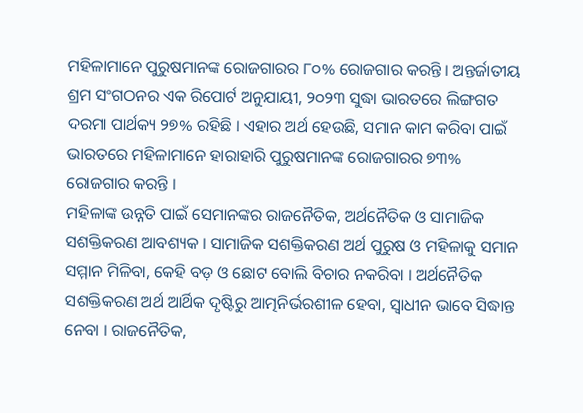ମହିଳାମାନେ ପୁରୁଷମାନଙ୍କ ରୋଜଗାରର ୮୦% ରୋଜଗାର କରନ୍ତି । ଅନ୍ତର୍ଜାତୀୟ ଶ୍ରମ ସଂଗଠନର ଏକ ରିପୋର୍ଟ ଅନୁଯାୟୀ, ୨୦୨୩ ସୁଦ୍ଧା ଭାରତରେ ଲିଙ୍ଗଗତ ଦରମା ପାର୍ଥକ୍ୟ ୨୭% ରହିଛି । ଏହାର ଅର୍ଥ ହେଉଛି, ସମାନ କାମ କରିବା ପାଇଁ ଭାରତରେ ମହିଳାମାନେ ହାରାହାରି ପୁରୁଷମାନଙ୍କ ରୋଜଗାରର ୭୩% ରୋଜଗାର କରନ୍ତି ।
ମହିଳାଙ୍କ ଉନ୍ନତି ପାଇଁ ସେମାନଙ୍କର ରାଜନୈତିକ, ଅର୍ଥନୈତିକ ଓ ସାମାଜିକ ସଶକ୍ତିକରଣ ଆବଶ୍ୟକ । ସାମାଜିକ ସଶକ୍ତିକରଣ ଅର୍ଥ ପୁରୁଷ ଓ ମହିଳାକୁ ସମାନ ସମ୍ମାନ ମିଳିବା, କେହି ବଡ଼ ଓ ଛୋଟ ବୋଲି ବିଚାର ନକରିବା । ଅର୍ଥନୈତିକ ସଶକ୍ତିକରଣ ଅର୍ଥ ଆର୍ଥିକ ଦୃଷ୍ଟିରୁ ଆତ୍ମନିର୍ଭରଶୀଳ ହେବା, ସ୍ୱାଧୀନ ଭାବେ ସିଦ୍ଧାନ୍ତ ନେବା । ରାଜନୈତିକ,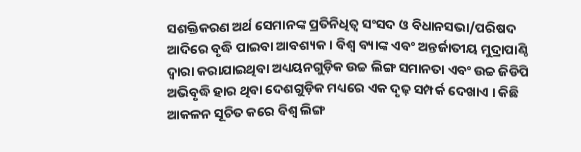ସଶକ୍ତିକରଣ ଅର୍ଥ ସେମାନଙ୍କ ପ୍ରତିନିଧିତ୍ୱ ସଂସଦ ଓ ବିଧାନସଭା/ପରିଷଦ ଆଦିରେ ବୃଦ୍ଧି ପାଇବା ଆବଶ୍ୟକ । ବିଶ୍ୱ ବ୍ୟାଙ୍କ ଏବଂ ଅନ୍ତର୍ଜାତୀୟ ମୁଦ୍ରାପାଣ୍ଠି ଦ୍ୱାରା କରାଯାଇଥିବା ଅଧ୍ୟୟନଗୁଡ଼ିକ ଉଚ୍ଚ ଲିଙ୍ଗ ସମାନତା ଏବଂ ଉଚ୍ଚ ଜିଡିପି ଅଭିବୃଦ୍ଧି ହାର ଥିବା ଦେଶଗୁଡ଼ିକ ମଧ୍ୟରେ ଏକ ଦୃଢ଼ ସମ୍ପର୍କ ଦେଖାଏ । କିଛି ଆକଳନ ସୂଚିତ କରେ ବିଶ୍ୱ ଲିଙ୍ଗ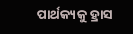ପାର୍ଥକ୍ୟକୁ ହ୍ରାସ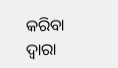କରିବା ଦ୍ୱାରା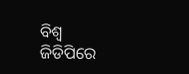ବିଶ୍ୱ ଜିଡିପିରେ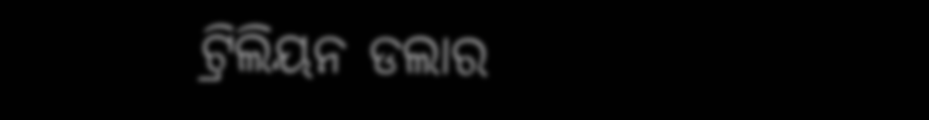ଟ୍ରିଲିୟନ ଡଲାର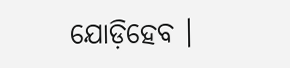ଯୋଡ଼ିହେବ ।